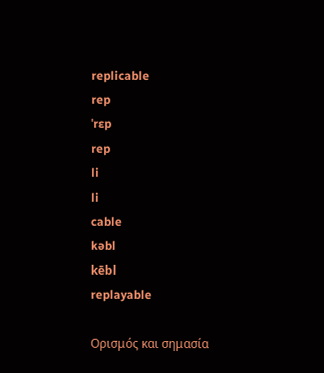replicable
rep
ˈrɛp
rep
li
li
cable
kəbl
kēbl
replayable

Ορισμός και σημασία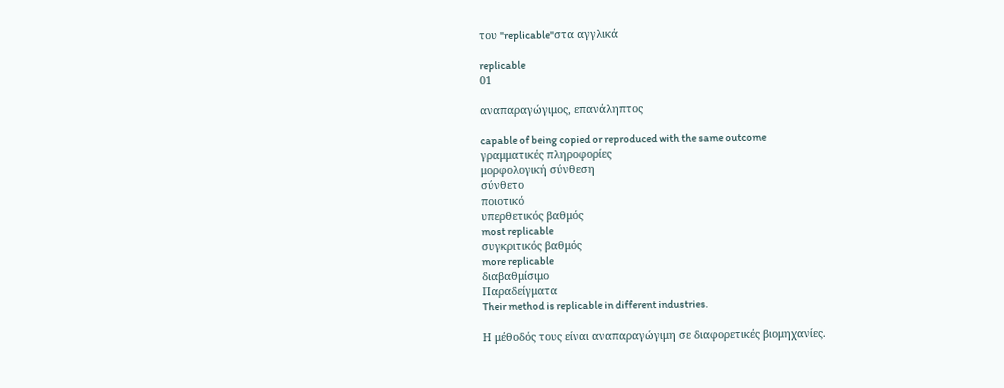του "replicable"στα αγγλικά

replicable
01

αναπαραγώγιμος, επανάληπτος

capable of being copied or reproduced with the same outcome
γραμματικές πληροφορίες
μορφολογική σύνθεση
σύνθετο
ποιοτικό
υπερθετικός βαθμός
most replicable
συγκριτικός βαθμός
more replicable
διαβαθμίσιμο
Παραδείγματα
Their method is replicable in different industries.

Η μέθοδός τους είναι αναπαραγώγιμη σε διαφορετικές βιομηχανίες.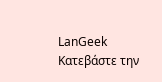LanGeek
Κατεβάστε την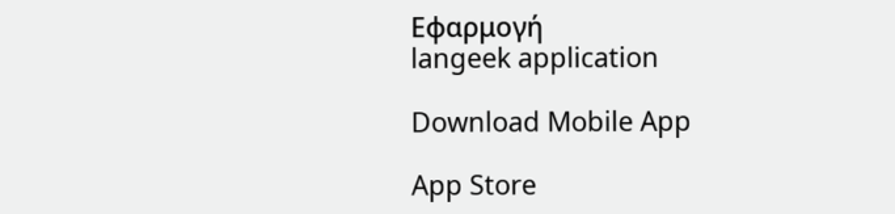Εφαρμογή
langeek application

Download Mobile App

App Store